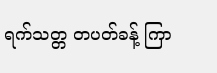ရက်သတ္တ တပတ်ခန့် ကြာ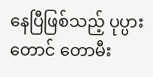နေပြီဖြစ်သည့် ပုပ္ပားတောင် တောမီး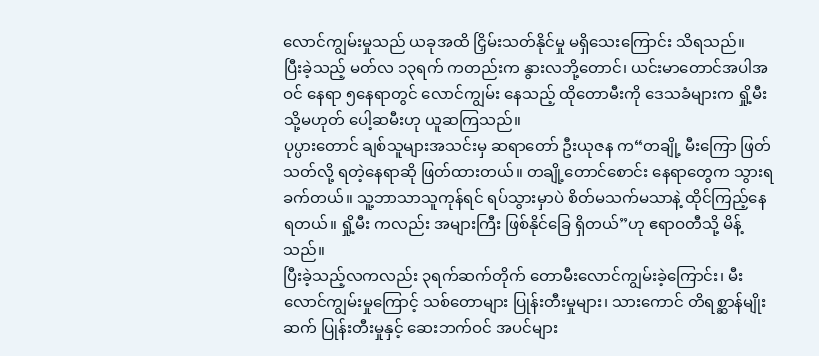လောင်ကျွမ်းမှုသည် ယခုအထိ ငြှိမ်းသတ်နိုင်မှု မရှိသေးကြောင်း သိရသည်။
ပြီးခဲ့သည့် မတ်လ ၁၃ရက် ကတည်းက နွားလဘို့တောင်၊ ယင်းမာတောင်အပါအဝင် နေရာ ၅နေရာတွင် လောင်ကျွမ်း နေသည့် ထိုတောမီးကို ဒေသခံများက ရှို့မီး သို့မဟုတ် ပေါ့ဆမီးဟု ယူဆကြသည်။
ပုပ္ပားတောင် ချစ်သူများအသင်းမှ ဆရာတော် ဦးယုဇန က“တချို့ မီးကြော ဖြတ်သတ်လို့ ရတဲ့နေရာဆို ဖြတ်ထားတယ်။ တချို့တောင်စောင်း နေရာတွေက သွားရခက်တယ်။ သူ့ဘာသာသူကုန်ရင် ရပ်သွားမှာပဲ စိတ်မသက်မသာနဲ့ ထိုင်ကြည့်နေရတယ်။ ရှို့မီး ကလည်း အများကြီး ဖြစ်နိုင်ခြေ ရှိတယ်”ဟု ဧရာဝတီသို့ မိန့်သည်။
ပြီးခဲ့သည့်လကလည်း ၃ရက်ဆက်တိုက် တောမီးလောင်ကျွမ်းခဲ့ကြောင်း၊ မီးလောင်ကျွမ်းမှုကြောင့် သစ်တောများ ပြုန်းတီးမှုများ၊ သားကောင် တိရစ္ဆာန်မျိုးဆက် ပြုန်းတီးမှုနှင့် ဆေးဘက်ဝင် အပင်များ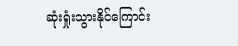ဆုံးရှုံးသွားနိုင်ကြောင်း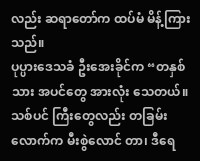လည်း ဆရာတော်က ထပ်မံ မိန့်ကြား သည်။
ပုပ္ပားဒေသခံ ဦးအေးခိုင်က “တနှစ်သား အပင်တွေ အားလုံး သေတယ်။ သစ်ပင် ကြီးတွေလည်း တခြမ်းလောက်က မီးစွဲလောင် တာ၊ ဒီရေ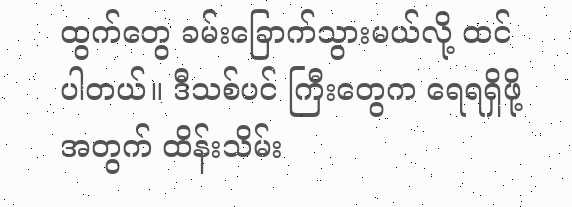ထွက်တွေ ခမ်းခြောက်သွားမယ်လို့ ထင်ပါတယ်။ ဒီသစ်ပင် ကြီးတွေက ရေရရှိဖို့အတွက် ထိန်းသိမ်း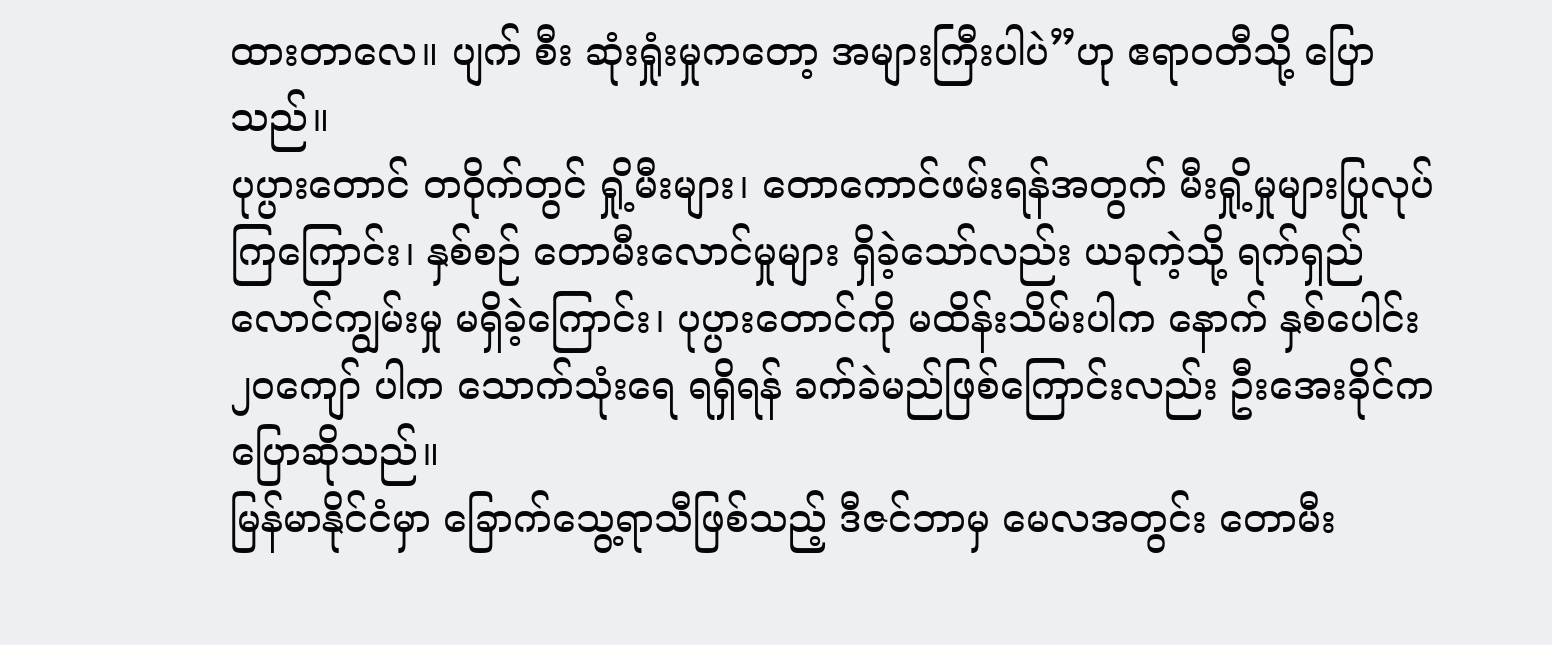ထားတာလေ။ ပျက် စီး ဆုံးရှုံးမှုကတော့ အများကြီးပါပဲ”ဟု ဧရာဝတီသို့ ပြောသည်။
ပုပ္ပားတောင် တဝိုက်တွင် ရှို့မီးများ၊ တောကောင်ဖမ်းရန်အတွက် မီးရှို့မှုများပြုလုပ်ကြကြောင်း၊ နှစ်စဉ် တောမီးလောင်မှုများ ရှိခဲ့သော်လည်း ယခုကဲ့သို့ ရက်ရှည်လောင်ကျွမ်းမှု မရှိခဲ့ကြောင်း၊ ပုပ္ပားတောင်ကို မထိန်းသိမ်းပါက နောက် နှစ်ပေါင်း ၂၀ကျော် ပါက သောက်သုံးရေ ရရှိရန် ခက်ခဲမည်ဖြစ်ကြောင်းလည်း ဦးအေးခိုင်က ပြောဆိုသည်။
မြန်မာနိုင်ငံမှာ ခြောက်သွေ့ရာသီဖြစ်သည့် ဒီဇင်ဘာမှ မေလအတွင်း တောမီး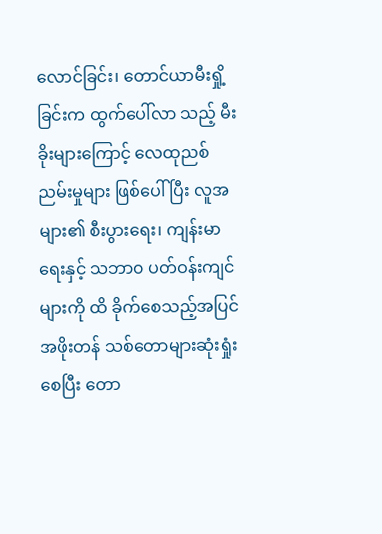လောင်ခြင်း၊ တောင်ယာမီးရှို့ခြင်းက ထွက်ပေါ်လာ သည့် မီးခိုးများကြောင့် လေထုညစ်ညမ်းမှုများ ဖြစ်ပေါ်ပြီး လူအများ၏ စီးပွားရေး၊ ကျန်းမာရေးနှင့် သဘာ၀ ပတ်ဝန်းကျင်များကို ထိ ခိုက်စေသည့်အပြင် အဖိုးတန် သစ်တောများဆုံးရှုံးစေပြီး တော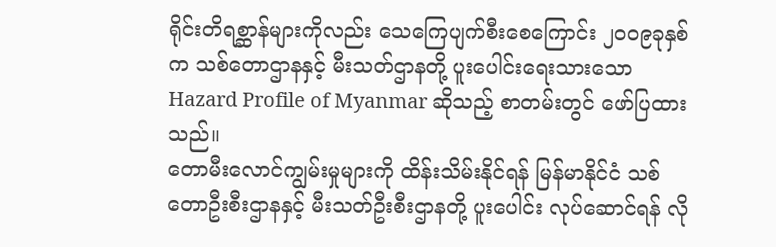ရိုင်းတိရစ္ဆာန်များကိုလည်း သေကြေပျက်စီးစေကြောင်း ၂၀၀၉ခုနှစ် က သစ်တောဌာနနှင့် မီးသတ်ဌာနတို့ ပူးပေါင်းရေးသားသော Hazard Profile of Myanmar ဆိုသည့် စာတမ်းတွင် ဖော်ပြထား သည်။
တောမီးလောင်ကျွမ်းမှုများကို ထိန်းသိမ်းနိုင်ရန် မြန်မာနိုင်ငံ သစ်တောဦးစီးဌာနနှင့် မီးသတ်ဦးစီးဌာနတို့ ပူးပေါင်း လုပ်ဆောင်ရန် လို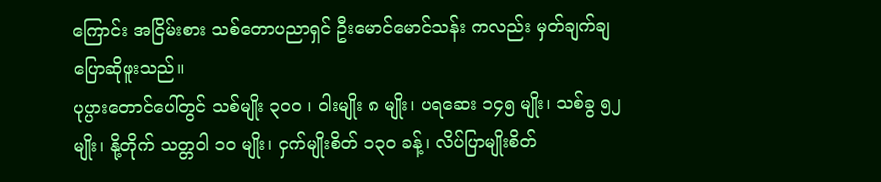ကြောင်း အငြိမ်းစား သစ်တောပညာရှင် ဦးမောင်မောင်သန်း ကလည်း မှတ်ချက်ချပြောဆိုဖူးသည်။
ပုပ္ပားတောင်ပေါ်တွင် သစ်မျိုး ၃၀၀ ၊ ဝါးမျိုး ၈ မျိုး၊ ပရဆေး ၁၄၅ မျိုး၊ သစ်ခွ ၅၂ မျိုး၊ နို့တိုက် သတ္တဝါ ၁၀ မျိုး၊ ငှက်မျိုးစိတ် ၁၃၀ ခန့်၊ လိပ်ပြာမျိုးစိတ်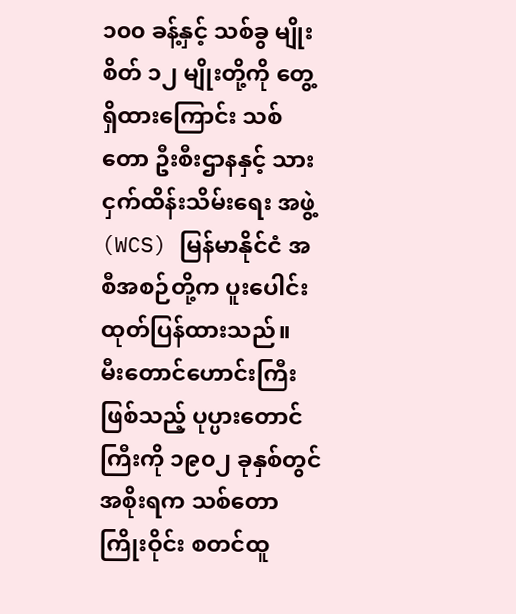၁၀၀ ခန့်နှင့် သစ်ခွ မျိုးစိတ် ၁၂ မျိုးတို့ကို တွေ့ရှိထားကြောင်း သစ်တော ဦးစီးဌာနနှင့် သားငှက်ထိန်းသိမ်းရေး အဖွဲ့ (WCS) မြန်မာနိုင်ငံ အစီအစဉ်တို့က ပူးပေါင်း ထုတ်ပြန်ထားသည်။
မီးတောင်ဟောင်းကြီးဖြစ်သည့် ပုပ္ပားတောင်ကြီးကို ၁၉၀၂ ခုနှစ်တွင် အစိုးရက သစ်တောကြိုးဝိုင်း စတင်ထူ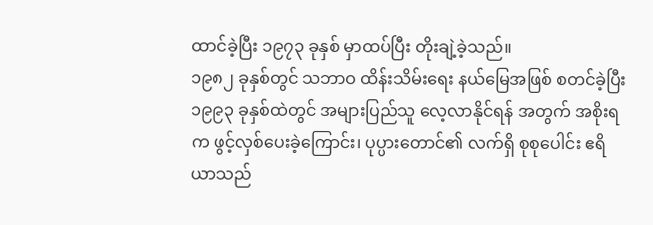ထာင်ခဲ့ပြီး ၁၉၇၃ ခုနှစ် မှာထပ်ပြီး တိုးချဲ့ခဲ့သည်။
၁၉၈၂ ခုနှစ်တွင် သဘာဝ ထိန်းသိမ်းရေး နယ်မြေအဖြစ် စတင်ခဲ့ပြီး ၁၉၉၃ ခုနှစ်ထဲတွင် အများပြည်သူ လေ့လာနိုင်ရန် အတွက် အစိုးရက ဖွင့်လှစ်ပေးခဲ့ကြောင်း၊ ပုပ္ပားတောင်၏ လက်ရှိ စုစုပေါင်း ဧရိယာသည်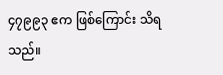၄၇၉၉၃ ဧက ဖြစ်ကြောင်း သိရသည်။